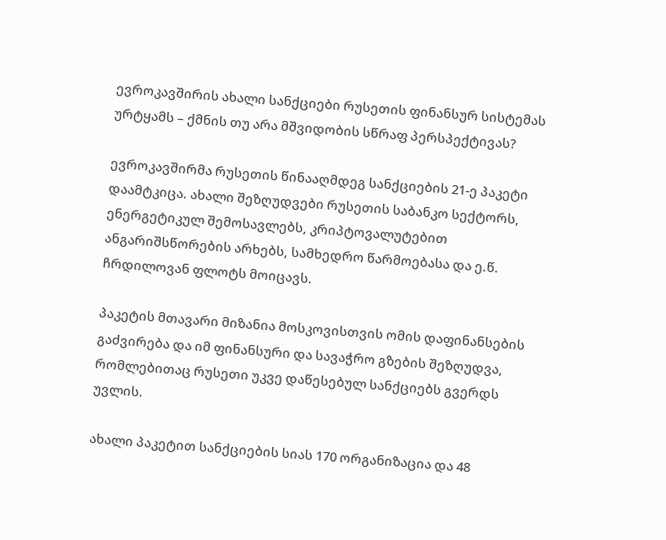ევროკავშირის ახალი სანქციები რუსეთის ფინანსურ სისტემას ურტყამს – ქმნის თუ არა მშვიდობის სწრაფ პერსპექტივას?

ევროკავშირმა რუსეთის წინააღმდეგ სანქციების 21-ე პაკეტი დაამტკიცა. ახალი შეზღუდვები რუსეთის საბანკო სექტორს, ენერგეტიკულ შემოსავლებს, კრიპტოვალუტებით ანგარიშსწორების არხებს, სამხედრო წარმოებასა და ე.წ. ჩრდილოვან ფლოტს მოიცავს.

პაკეტის მთავარი მიზანია მოსკოვისთვის ომის დაფინანსების გაძვირება და იმ ფინანსური და სავაჭრო გზების შეზღუდვა, რომლებითაც რუსეთი უკვე დაწესებულ სანქციებს გვერდს უვლის.

ახალი პაკეტით სანქციების სიას 170 ორგანიზაცია და 48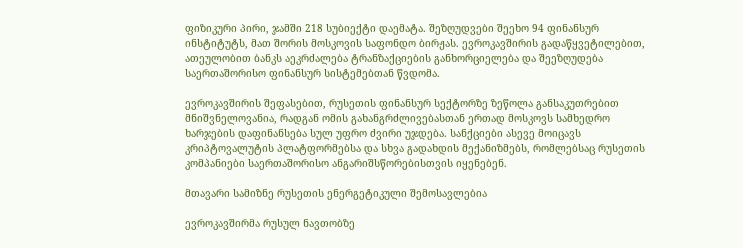ფიზიკური პირი, ჯამში 218 სუბიექტი დაემატა. შეზღუდვები შეეხო 94 ფინანსურ ინსტიტუტს, მათ შორის მოსკოვის საფონდო ბირჟას. ევროკავშირის გადაწყვეტილებით, ათეულობით ბანკს აეკრძალება ტრანზაქციების განხორციელება და შეეზღუდება საერთაშორისო ფინანსურ სისტემებთან წვდომა.

ევროკავშირის შეფასებით, რუსეთის ფინანსურ სექტორზე ზეწოლა განსაკუთრებით მნიშვნელოვანია, რადგან ომის გახანგრძლივებასთან ერთად მოსკოვს სამხედრო ხარჯების დაფინანსება სულ უფრო ძვირი უჯდება. სანქციები ასევე მოიცავს კრიპტოვალუტის პლატფორმებსა და სხვა გადახდის მექანიზმებს, რომლებსაც რუსეთის კომპანიები საერთაშორისო ანგარიშსწორებისთვის იყენებენ.

მთავარი სამიზნე რუსეთის ენერგეტიკული შემოსავლებია

ევროკავშირმა რუსულ ნავთობზე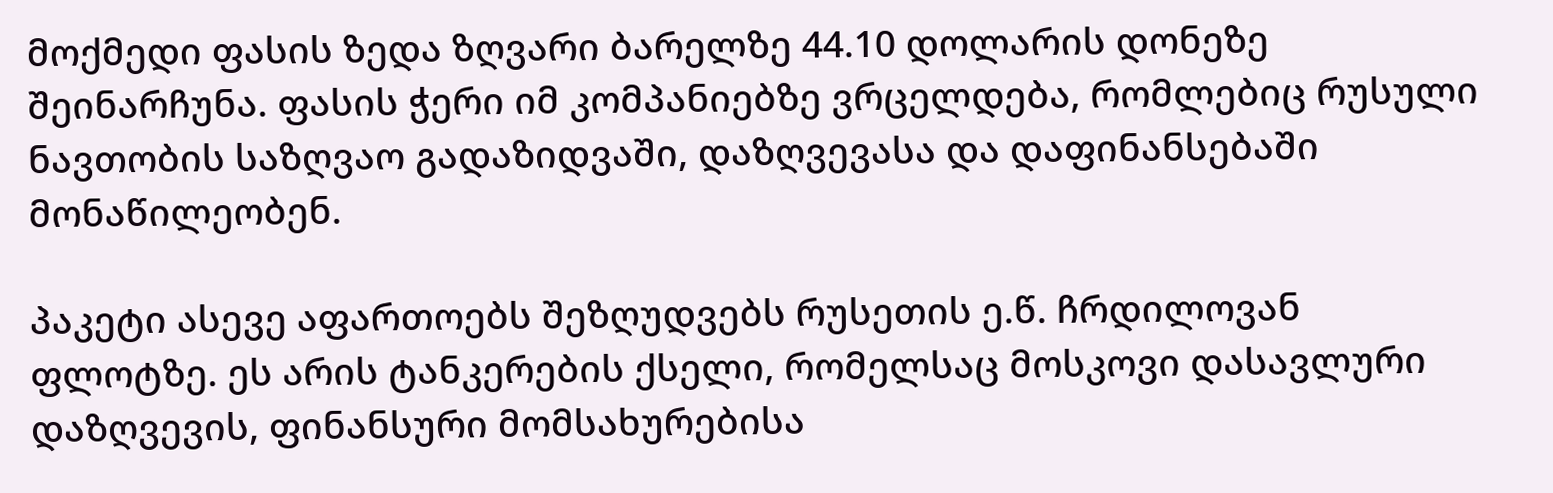მოქმედი ფასის ზედა ზღვარი ბარელზე 44.10 დოლარის დონეზე შეინარჩუნა. ფასის ჭერი იმ კომპანიებზე ვრცელდება, რომლებიც რუსული ნავთობის საზღვაო გადაზიდვაში, დაზღვევასა და დაფინანსებაში მონაწილეობენ.

პაკეტი ასევე აფართოებს შეზღუდვებს რუსეთის ე.წ. ჩრდილოვან ფლოტზე. ეს არის ტანკერების ქსელი, რომელსაც მოსკოვი დასავლური დაზღვევის, ფინანსური მომსახურებისა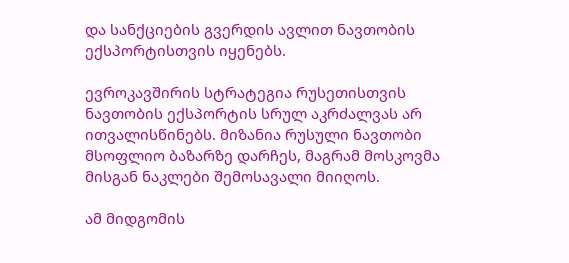და სანქციების გვერდის ავლით ნავთობის ექსპორტისთვის იყენებს.

ევროკავშირის სტრატეგია რუსეთისთვის ნავთობის ექსპორტის სრულ აკრძალვას არ ითვალისწინებს. მიზანია რუსული ნავთობი მსოფლიო ბაზარზე დარჩეს, მაგრამ მოსკოვმა მისგან ნაკლები შემოსავალი მიიღოს.

ამ მიდგომის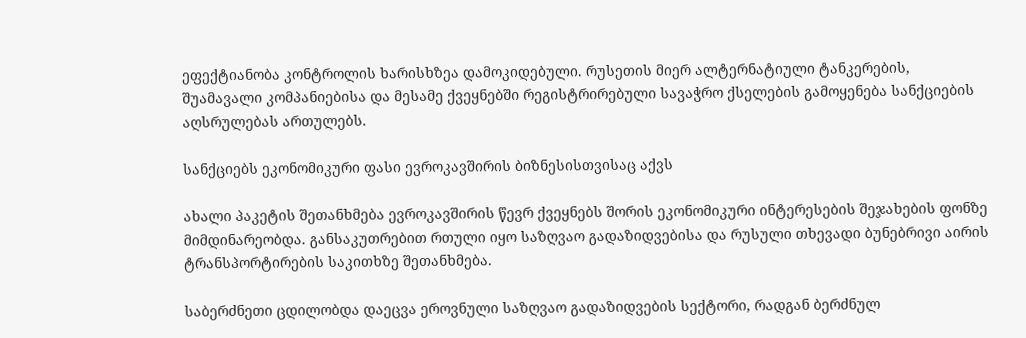ეფექტიანობა კონტროლის ხარისხზეა დამოკიდებული. რუსეთის მიერ ალტერნატიული ტანკერების, შუამავალი კომპანიებისა და მესამე ქვეყნებში რეგისტრირებული სავაჭრო ქსელების გამოყენება სანქციების აღსრულებას ართულებს.

სანქციებს ეკონომიკური ფასი ევროკავშირის ბიზნესისთვისაც აქვს

ახალი პაკეტის შეთანხმება ევროკავშირის წევრ ქვეყნებს შორის ეკონომიკური ინტერესების შეჯახების ფონზე მიმდინარეობდა. განსაკუთრებით რთული იყო საზღვაო გადაზიდვებისა და რუსული თხევადი ბუნებრივი აირის ტრანსპორტირების საკითხზე შეთანხმება.

საბერძნეთი ცდილობდა დაეცვა ეროვნული საზღვაო გადაზიდვების სექტორი, რადგან ბერძნულ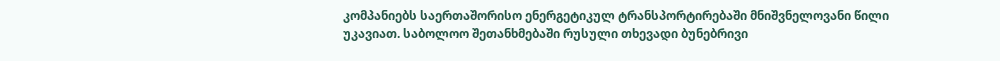კომპანიებს საერთაშორისო ენერგეტიკულ ტრანსპორტირებაში მნიშვნელოვანი წილი უკავიათ. საბოლოო შეთანხმებაში რუსული თხევადი ბუნებრივი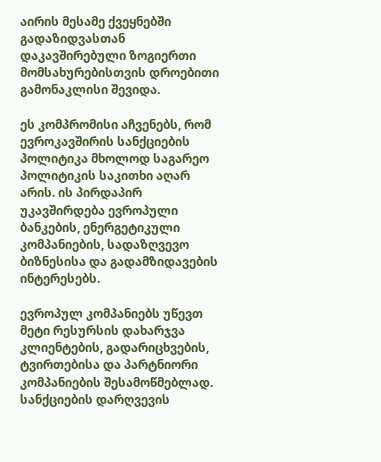აირის მესამე ქვეყნებში გადაზიდვასთან დაკავშირებული ზოგიერთი მომსახურებისთვის დროებითი გამონაკლისი შევიდა.

ეს კომპრომისი აჩვენებს, რომ ევროკავშირის სანქციების პოლიტიკა მხოლოდ საგარეო პოლიტიკის საკითხი აღარ არის. ის პირდაპირ უკავშირდება ევროპული ბანკების, ენერგეტიკული კომპანიების, სადაზღვევო ბიზნესისა და გადამზიდავების ინტერესებს.

ევროპულ კომპანიებს უწევთ მეტი რესურსის დახარჯვა კლიენტების, გადარიცხვების, ტვირთებისა და პარტნიორი კომპანიების შესამოწმებლად. სანქციების დარღვევის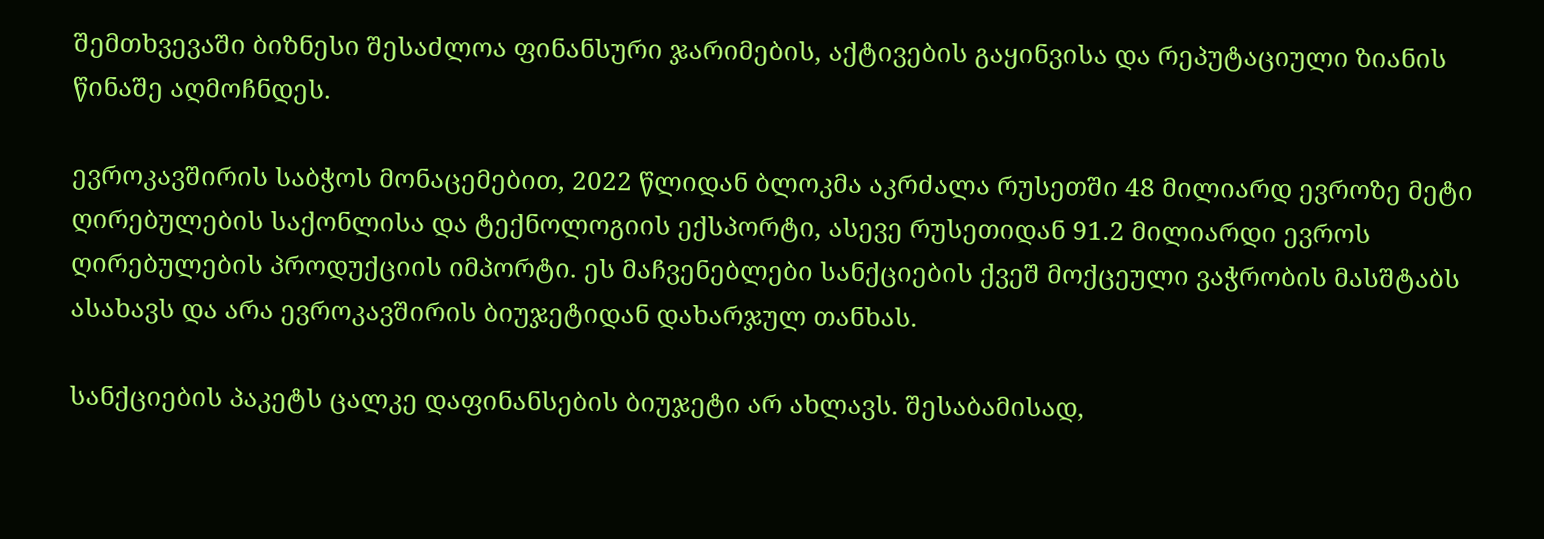შემთხვევაში ბიზნესი შესაძლოა ფინანსური ჯარიმების, აქტივების გაყინვისა და რეპუტაციული ზიანის წინაშე აღმოჩნდეს.

ევროკავშირის საბჭოს მონაცემებით, 2022 წლიდან ბლოკმა აკრძალა რუსეთში 48 მილიარდ ევროზე მეტი ღირებულების საქონლისა და ტექნოლოგიის ექსპორტი, ასევე რუსეთიდან 91.2 მილიარდი ევროს ღირებულების პროდუქციის იმპორტი. ეს მაჩვენებლები სანქციების ქვეშ მოქცეული ვაჭრობის მასშტაბს ასახავს და არა ევროკავშირის ბიუჯეტიდან დახარჯულ თანხას.

სანქციების პაკეტს ცალკე დაფინანსების ბიუჯეტი არ ახლავს. შესაბამისად,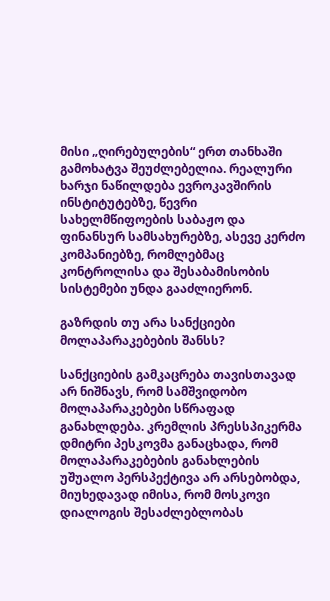მისი „ღირებულების“ ერთ თანხაში გამოხატვა შეუძლებელია. რეალური ხარჯი ნაწილდება ევროკავშირის ინსტიტუტებზე, წევრი სახელმწიფოების საბაჟო და ფინანსურ სამსახურებზე, ასევე კერძო კომპანიებზე, რომლებმაც კონტროლისა და შესაბამისობის სისტემები უნდა გააძლიერონ.

გაზრდის თუ არა სანქციები მოლაპარაკებების შანსს?

სანქციების გამკაცრება თავისთავად არ ნიშნავს, რომ სამშვიდობო მოლაპარაკებები სწრაფად განახლდება. კრემლის პრესსპიკერმა დმიტრი პესკოვმა განაცხადა, რომ მოლაპარაკებების განახლების უშუალო პერსპექტივა არ არსებობდა, მიუხედავად იმისა, რომ მოსკოვი დიალოგის შესაძლებლობას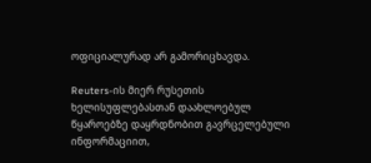ოფიციალურად არ გამორიცხავდა.

Reuters-ის მიერ რუსეთის ხელისუფლებასთან დაახლოებულ წყაროებზე დაყრდნობით გავრცელებული ინფორმაციით,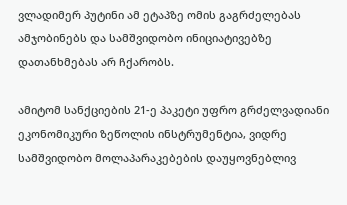ვლადიმერ პუტინი ამ ეტაპზე ომის გაგრძელებას ამჯობინებს და სამშვიდობო ინიციატივებზე დათანხმებას არ ჩქარობს.

ამიტომ სანქციების 21-ე პაკეტი უფრო გრძელვადიანი ეკონომიკური ზეწოლის ინსტრუმენტია, ვიდრე სამშვიდობო მოლაპარაკებების დაუყოვნებლივ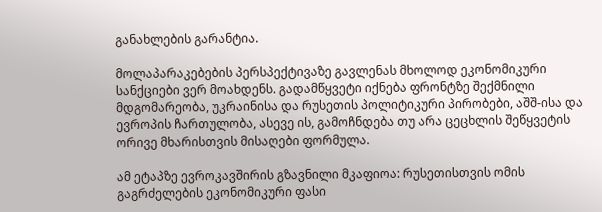განახლების გარანტია.

მოლაპარაკებების პერსპექტივაზე გავლენას მხოლოდ ეკონომიკური სანქციები ვერ მოახდენს. გადამწყვეტი იქნება ფრონტზე შექმნილი მდგომარეობა, უკრაინისა და რუსეთის პოლიტიკური პირობები, აშშ-ისა და ევროპის ჩართულობა, ასევე ის, გამოჩნდება თუ არა ცეცხლის შეწყვეტის ორივე მხარისთვის მისაღები ფორმულა.

ამ ეტაპზე ევროკავშირის გზავნილი მკაფიოა: რუსეთისთვის ომის გაგრძელების ეკონომიკური ფასი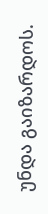უნდა გაიზარდოს.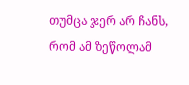თუმცა ჯერ არ ჩანს, რომ ამ ზეწოლამ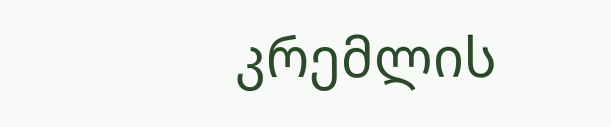კრემლის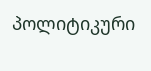პოლიტიკური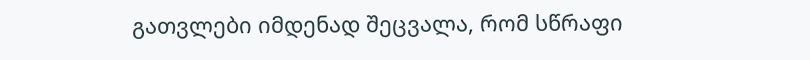გათვლები იმდენად შეცვალა, რომ სწრაფი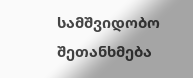სამშვიდობო შეთანხმება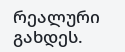რეალური გახდეს.